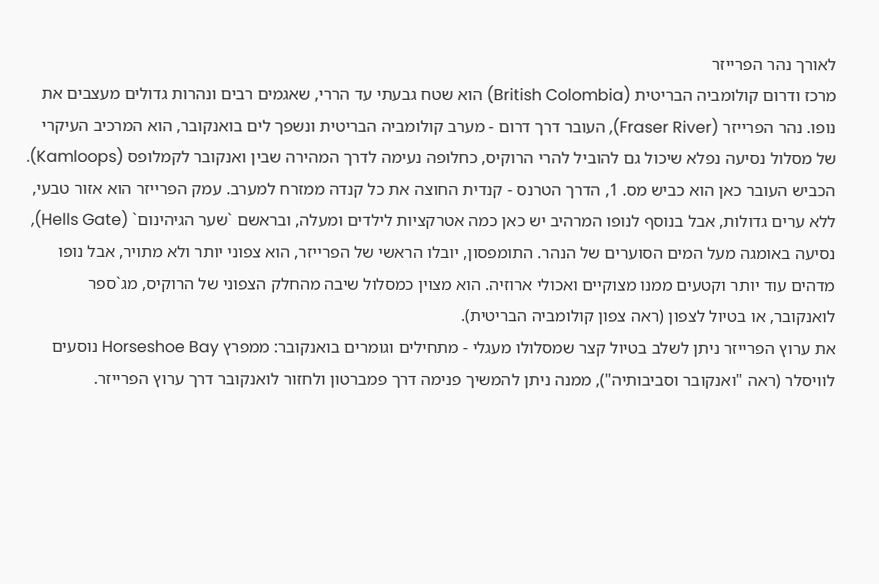לאורך נהר הפרייזר
מרכז ודרום קולומביה הבריטית (British Colombia) הוא שטח גבעתי עד הררי, שאגמים רבים ונהרות גדולים מעצבים את נופו. נהר הפרייזר (Fraser River), העובר דרך דרום - מערב קולומביה הבריטית ונשפך לים בואנקובר, הוא המרכיב העיקרי של מסלול נסיעה נפלא שיכול גם להוביל להרי הרוקיס, כחלופה נעימה לדרך המהירה שבין ואנקובר לקמלופס (Kamloops).
הכביש העובר כאן הוא כביש מס. 1, הדרך הטרנס - קנדית החוצה את כל קנדה ממזרח למערב. עמק הפרייזר הוא אזור טבעי, ללא ערים גדולות, אבל בנוסף לנופו המרהיב יש כאן כמה אטרקציות לילדים ומעלה, ובראשם `שער הגיהינום` (Hells Gate), נסיעה באומגה מעל המים הסוערים של הנהר. התומפסון, יובלו הראשי של הפרייזר, הוא צפוני יותר ולא מתויר, אבל נופו מדהים עוד יותר וקטעים ממנו מצוקיים ואכולי ארוזיה. הוא מצוין כמסלול שיבה מהחלק הצפוני של הרוקיס, מג`ספר לואנקובר, או בטיול לצפון (ראה צפון קולומביה הבריטית).
את ערוץ הפרייזר ניתן לשלב בטיול קצר שמסלולו מעגלי - מתחילים וגומרים בואנקובר: ממפרץ Horseshoe Bay נוסעים לוויסלר (ראה "ואנקובר וסביבותיה"), ממנה ניתן להמשיך פנימה דרך פמברטון ולחזור לואנקובר דרך ערוץ הפרייזר.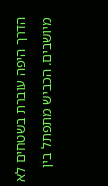הדרך היפה עוברת בשטחים לא מיושבים. הכביש מתפתל בין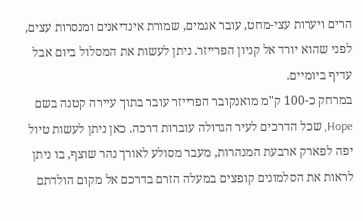הרים ויערות עצי-מחט, עובר אגמים, שמורת אינדיאנים ומנסרות עצים, לפני שהוא יורד אל קניון הפרייזר. ניתן לעשות את המסלול ביום אבל עדיף ביומיים.
במרחק כ-100 ק"מ מואנקובר הפרייזר עובר בתוך עיירה קטנה בשם Hope, שכל הדרכים לעיר הגדולה עוברות דרכה. כאן ניתן לעשות טיול יפה לפארק ארבעת המנהרות, מעבר מסולע לאורך נהר שוצף, בו ניתן לראות את הסלמונים קופצים במעלה הזרם בדרכם אל מקום הולדתם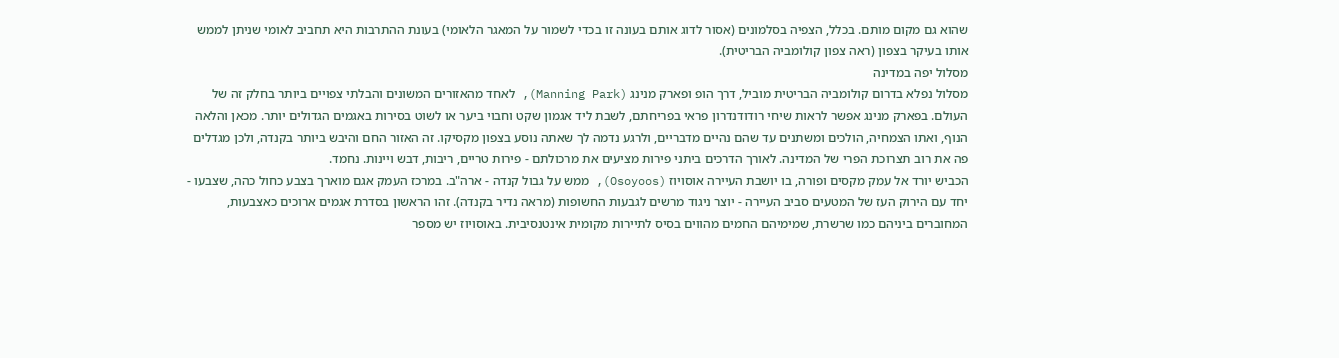שהוא גם מקום מותם. בכלל, הצפיה בסלמונים (אסור לדוג אותם בעונה זו בכדי לשמור על המאגר הלאומי) בעונת ההתרבות היא תחביב לאומי שניתן לממש אותו בעיקר בצפון (ראה צפון קולומביה הבריטית).
מסלול יפה במדינה
מסלול נפלא בדרום קולומביה הבריטית מוביל, דרך הופ ופארק מנינג (Manning Park), לאחד מהאזורים המשונים והבלתי צפויים ביותר בחלק זה של העולם. בפארק מנינג אפשר לראות שיחי רודודנדרון פראי בפריחתם, לשבת ליד אגמון שקט וחבוי ביער או לשוט בסירות באגמים הגדולים יותר. מכאן והלאה הנוף, ואתו הצמחיה, הולכים ומשתנים עד שהם נהיים מדבריים, ולרגע נדמה לך שאתה נוסע בצפון מקסיקו. זה האזור החם והיבש ביותר בקנדה, ולכן מגדלים פה את רוב תצרוכת הפרי של המדינה. לאורך הדרכים ביתני פירות מציעים את מרכולתם - פירות טריים, ריבות, דבש ויינות. נחמד.
הכביש יורד אל עמק מקסים ופורה, בו יושבת העיירה אוסויוז (Osoyoos), ממש על גבול קנדה - ארה"ב. במרכז העמק אגם מוארך בצבע כחול כהה, שצבעו - יחד עם הירוק העז של המטעים סביב העיירה - יוצר ניגוד מרשים לגבעות החשופות (מראה נדיר בקנדה). זהו הראשון בסדרת אגמים ארוכים כאצבעות, המחוברים ביניהם כמו שרשרת, שמימיהם החמים מהווים בסיס לתיירות מקומית אינטנסיבית. באוסויוז יש מספר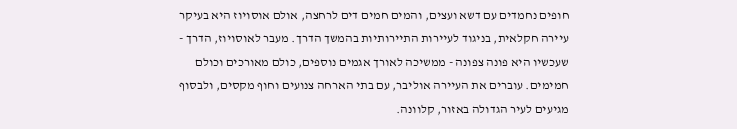חופים נחמדים עם דשא ועצים, והמים חמים דים לרחצה, אולם אוסויוז היא בעיקר עיירה חקלאית, בניגוד לעיירות התיירותיות בהמשך הדרך. מעבר לאוסויוז, הדרך - שעכשיו היא פונה צפונה - ממשיכה לאורך אגמים נוספים, כולם מאורכים וכולם חמימים. עוברים את העיירה אוליבר, עם בתי הארחה צנועים וחוף מקסים, ולבסוף מגיעים לעיר הגדולה באזור, קלוונה.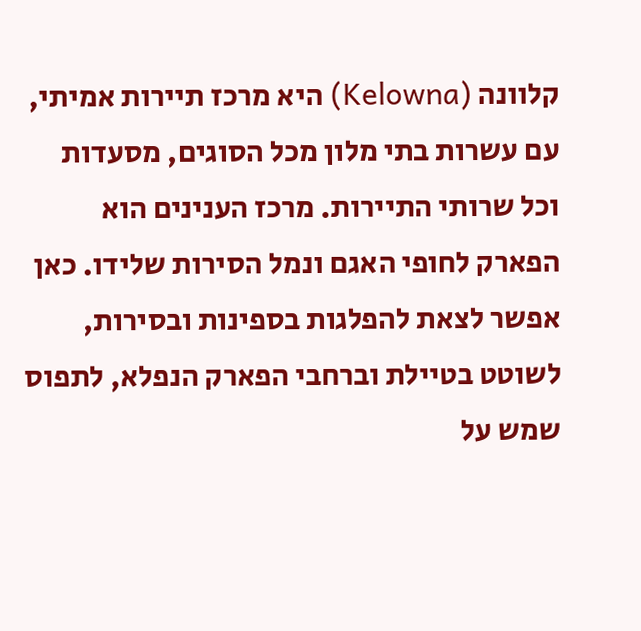קלוונה (Kelowna) היא מרכז תיירות אמיתי, עם עשרות בתי מלון מכל הסוגים, מסעדות וכל שרותי התיירות. מרכז הענינים הוא הפארק לחופי האגם ונמל הסירות שלידו. כאן אפשר לצאת להפלגות בספינות ובסירות, לשוטט בטיילת וברחבי הפארק הנפלא, לתפוס שמש על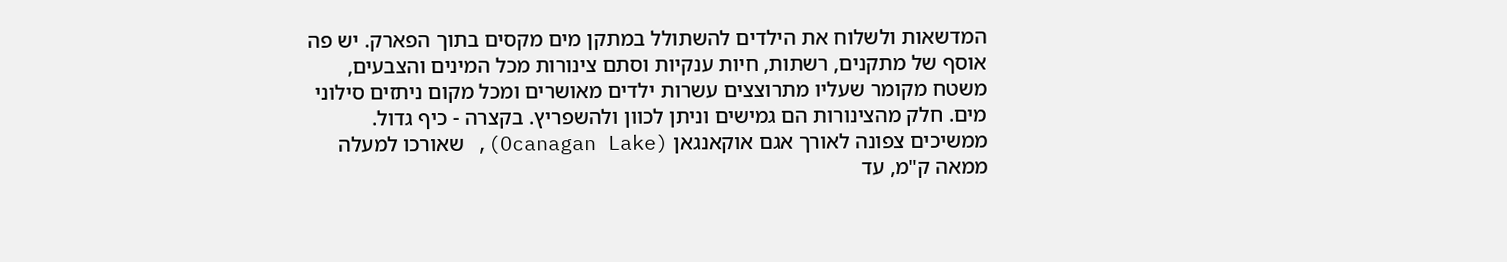המדשאות ולשלוח את הילדים להשתולל במתקן מים מקסים בתוך הפארק. יש פה אוסף של מתקנים, רשתות, חיות ענקיות וסתם צינורות מכל המינים והצבעים, משטח מקומר שעליו מתרוצצים עשרות ילדים מאושרים ומכל מקום ניתזים סילוני מים. חלק מהצינורות הם גמישים וניתן לכוון ולהשפריץ. בקצרה - כיף גדול. ממשיכים צפונה לאורך אגם אוקאנגאן (Ocanagan Lake), שאורכו למעלה ממאה ק"מ, עד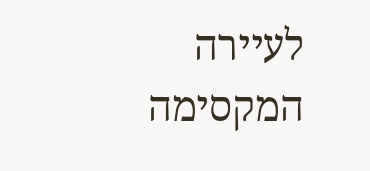לעיירה המקסימה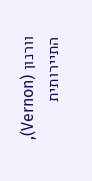וורנון (Vernon), התיירותית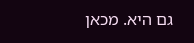גם היא. מכאן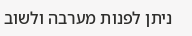ניתן לפנות מערבה ולשוב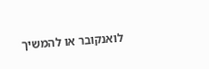לואנקובר או להמשיך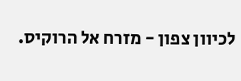לכיוון צפון - מזרח אל הרוקיס.